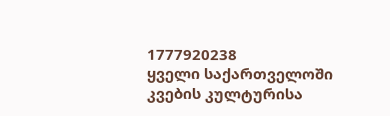1777920238
ყველი საქართველოში კვების კულტურისა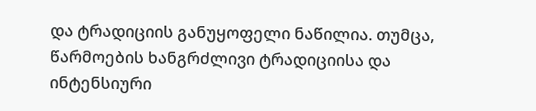და ტრადიციის განუყოფელი ნაწილია. თუმცა, წარმოების ხანგრძლივი ტრადიციისა და ინტენსიური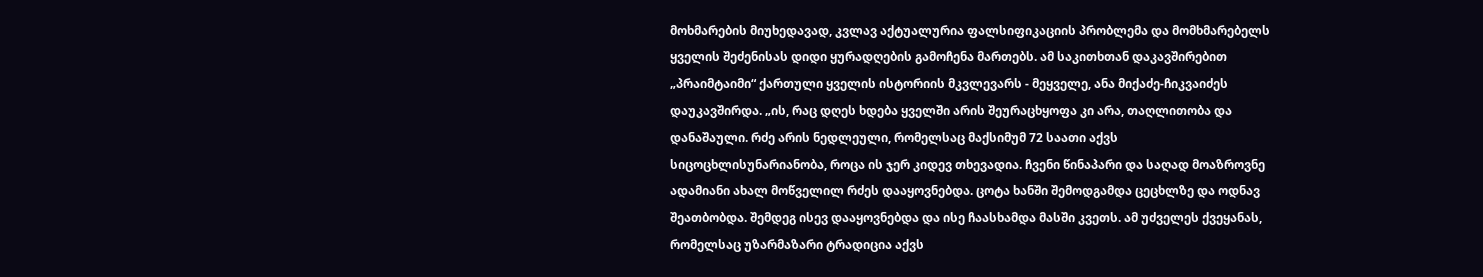მოხმარების მიუხედავად, კვლავ აქტუალურია ფალსიფიკაციის პრობლემა და მომხმარებელს ყველის შეძენისას დიდი ყურადღების გამოჩენა მართებს. ამ საკითხთან დაკავშირებით „პრაიმტაიმი“ ქართული ყველის ისტორიის მკვლევარს - მეყველე, ანა მიქაძე-ჩიკვაიძეს დაუკავშირდა. „ის, რაც დღეს ხდება ყველში არის შეურაცხყოფა კი არა, თაღლითობა და დანაშაული. რძე არის ნედლეული, რომელსაც მაქსიმუმ 72 საათი აქვს სიცოცხლისუნარიანობა, როცა ის ჯერ კიდევ თხევადია. ჩვენი წინაპარი და საღად მოაზროვნე ადამიანი ახალ მოწველილ რძეს დააყოვნებდა. ცოტა ხანში შემოდგამდა ცეცხლზე და ოდნავ შეათბობდა. შემდეგ ისევ დააყოვნებდა და ისე ჩაასხამდა მასში კვეთს. ამ უძველეს ქვეყანას, რომელსაც უზარმაზარი ტრადიცია აქვს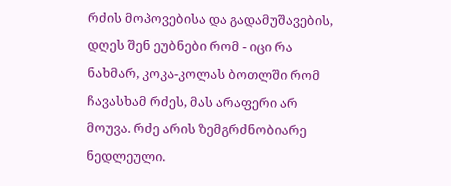რძის მოპოვებისა და გადამუშავების, დღეს შენ ეუბნები რომ - იცი რა ნახმარ, კოკა-კოლას ბოთლში რომ ჩავასხამ რძეს, მას არაფერი არ მოუვა. რძე არის ზემგრძნობიარე ნედლეული.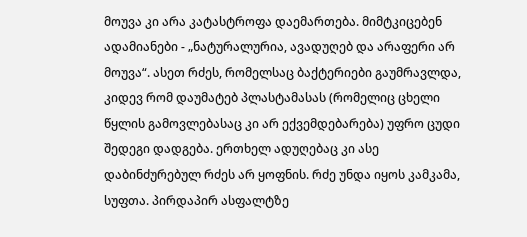მოუვა კი არა კატასტროფა დაემართება. მიმტკიცებენ ადამიანები - „ნატურალურია, ავადუღებ და არაფერი არ მოუვა“. ასეთ რძეს, რომელსაც ბაქტერიები გაუმრავლდა, კიდევ რომ დაუმატებ პლასტამასას (რომელიც ცხელი წყლის გამოვლებასაც კი არ ექვემდებარება) უფრო ცუდი შედეგი დადგება. ერთხელ ადუღებაც კი ასე დაბინძურებულ რძეს არ ყოფნის. რძე უნდა იყოს კამკამა, სუფთა. პირდაპირ ასფალტზე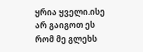ყრია ყველი.ისე არ გაიგოთ ეს რომ მე გლეხს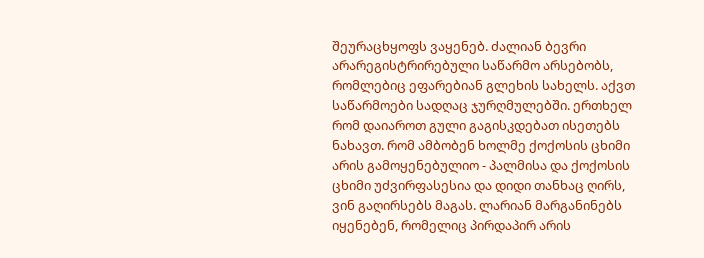შეურაცხყოფს ვაყენებ. ძალიან ბევრი არარეგისტრირებული საწარმო არსებობს, რომლებიც ეფარებიან გლეხის სახელს. აქვთ საწარმოები სადღაც ჯურღმულებში. ერთხელ რომ დაიაროთ გული გაგისკდებათ ისეთებს ნახავთ. რომ ამბობენ ხოლმე ქოქოსის ცხიმი არის გამოყენებულიო - პალმისა და ქოქოსის ცხიმი უძვირფასესია და დიდი თანხაც ღირს, ვინ გაღირსებს მაგას. ლარიან მარგანინებს იყენებენ, რომელიც პირდაპირ არის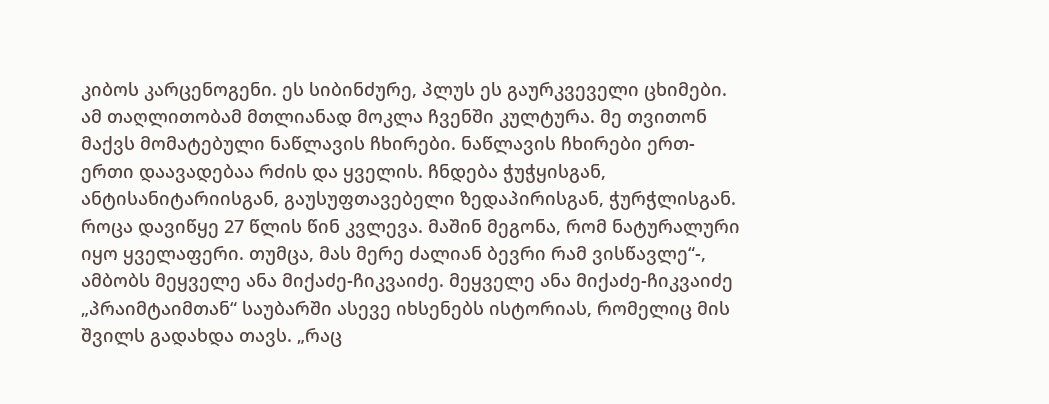კიბოს კარცენოგენი. ეს სიბინძურე, პლუს ეს გაურკვეველი ცხიმები. ამ თაღლითობამ მთლიანად მოკლა ჩვენში კულტურა. მე თვითონ მაქვს მომატებული ნაწლავის ჩხირები. ნაწლავის ჩხირები ერთ-ერთი დაავადებაა რძის და ყველის. ჩნდება ჭუჭყისგან, ანტისანიტარიისგან, გაუსუფთავებელი ზედაპირისგან, ჭურჭლისგან. როცა დავიწყე 27 წლის წინ კვლევა. მაშინ მეგონა, რომ ნატურალური იყო ყველაფერი. თუმცა, მას მერე ძალიან ბევრი რამ ვისწავლე“-, ამბობს მეყველე ანა მიქაძე-ჩიკვაიძე. მეყველე ანა მიქაძე-ჩიკვაიძე „პრაიმტაიმთან“ საუბარში ასევე იხსენებს ისტორიას, რომელიც მის შვილს გადახდა თავს. „რაც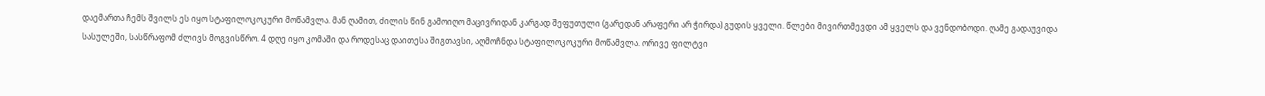დაემართა ჩემს შვილს ეს იყო სტაფილოკოკური მოწამვლა. მან ღამით, ძილის წინ გამოიღო მაცივრიდან კარგად შეფუთული (გარედან არაფერი არ ჭირდა) გუდის ყველი. წლები მივირთმევდი ამ ყველს და ვენდობოდი. ღამე გადაუვიდა სასულეში, სასწრაფომ ძლივს მოგვისწრო. 4 დღე იყო კომაში და როდესაც დაითესა შიგთავსი, აღმოჩნდა სტაფილოკოკური მოწამვლა. ორივე ფილტვი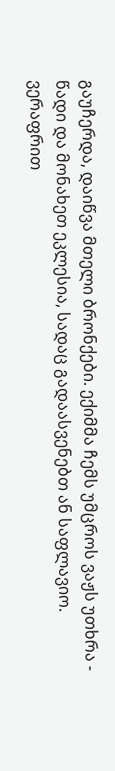გაუჩერდა, დაიწვა მთელი ბრონქები. ექიმმა ჩემს უმცროს ვაჟს უთხრა - წადი და მონახეთ ეკლესია, სადაც გადაასვენებთ ან საფლავიო. ვერაფრით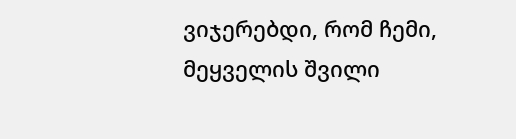ვიჯერებდი, რომ ჩემი, მეყველის შვილი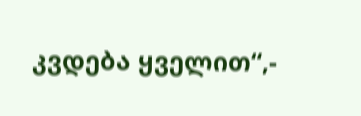კვდება ყველით“,-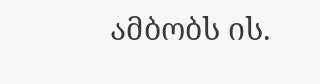ამბობს ის.